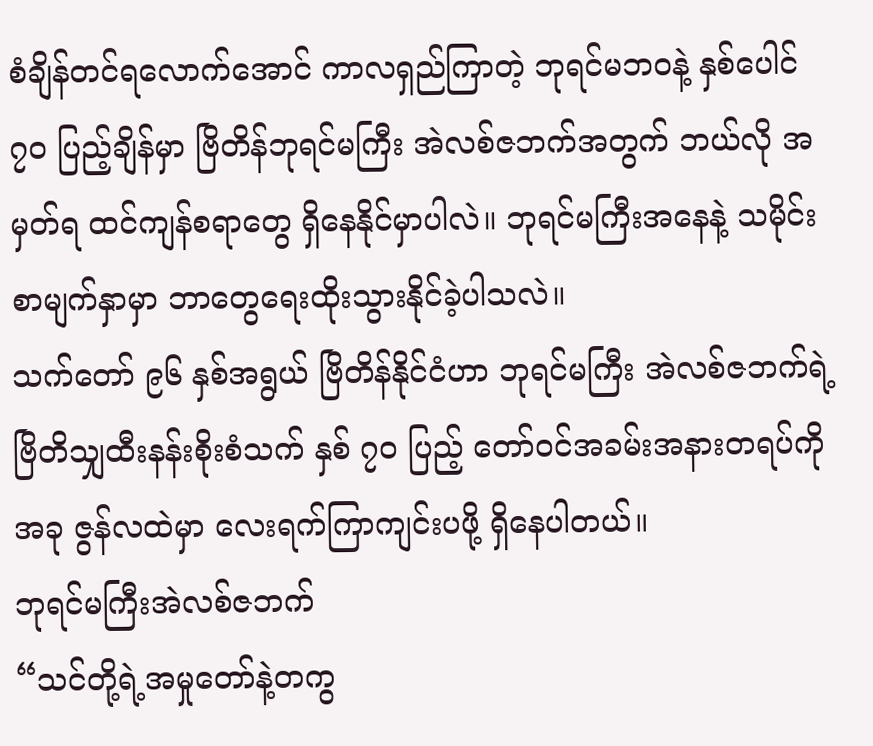စံချိန်တင်ရလောက်အောင် ကာလရှည်ကြာတဲ့ ဘုရင်မဘဝနဲ့ နှစ်ပေါင် ၇၀ ပြည့်ချိန်မှာ ဗြိတိန်ဘုရင်မကြီး အဲလစ်ဇဘက်အတွက် ဘယ်လို အမှတ်ရ ထင်ကျန်စရာတွေ ရှိနေနိုင်မှာပါလဲ။ ဘုရင်မကြီးအနေနဲ့ သမိုင်းစာမျက်နှာမှာ ဘာတွေရေးထိုးသွားနိုင်ခဲ့ပါသလဲ။
သက်တော် ၉၆ နှစ်အရွယ် ဗြိတိန်နိုင်ငံဟာ ဘုရင်မကြီး အဲလစ်ဇဘက်ရဲ့ ဗြိတိသျှထီးနန်းစိုးစံသက် နှစ် ၇၀ ပြည့် တော်ဝင်အခမ်းအနားတရပ်ကို အခု ဇွန်လထဲမှာ လေးရက်ကြာကျင်းပဖို့ ရှိနေပါတယ်။
ဘုရင်မကြီးအဲလစ်ဇဘက်
“သင်တို့ရဲ့အမှုတော်နဲ့တကွ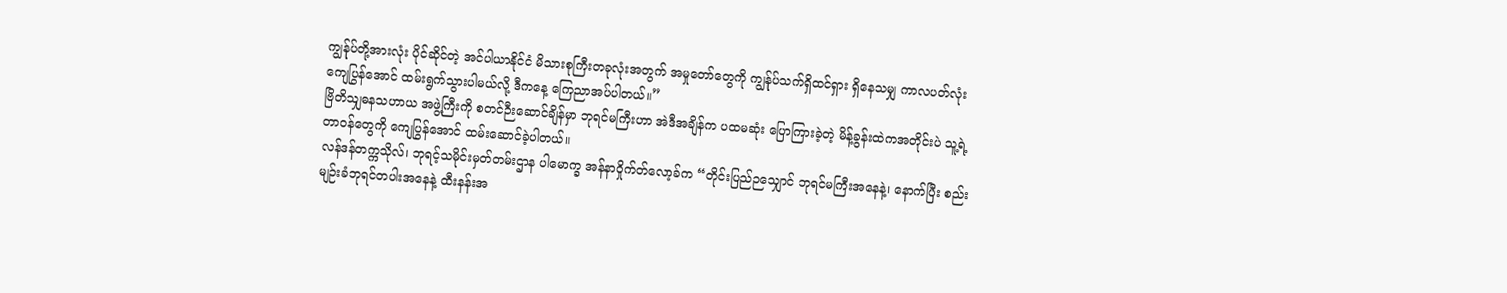ကျွန်ုပ်တို့အားလုံး ပိုင်ဆိုင်တဲ့ အင်ပါယာနိုင်ငံ မိသားစုကြီးတခုလုံးအတွက် အမှုတော်တွေကို ကျွန်ုပ်သက်ရှိထင်ရှား ရှိနေသမျှ ကာလပတ်လုံး ကျေပြွန်အောင် ထမ်းရွက်သွားပါမယ်လို့ ဒီကနေ့ ကြေညာအပ်ပါတယ်။”
ဗြိတိသျှဓနသဟာယ အဖွဲ့ကြီးကို စတင်ဉီးဆောင်ချိန်မှာ ဘုရင်မကြီးဟာ အဲဒီအချိန်က ပထမဆုံး ပြောကြားခဲ့တဲ့ မိန့်ခွန်းထဲကအတိုင်းပဲ သူ့ရဲ့ တာဝန်တွေကို ကျေပြွန်အောင် ထမ်းဆောင်ခဲ့ပါတယ်။
လန်ဒန်တက္ကသိုလ်၊ ဘုရင့်သမိုင်းမှတ်တမ်းဌာန ပါမောက္ခ အန်နာဝှိုက်တ်လော့ခ်က “တိုင်းပြည်ဉသျှောင် ဘုရင်မကြီးအနေနဲ့၊ နောက်ပြီး စည်းမျဉ်းခံဘုရင်တပါးအနေနဲ့ ထီးနန်းအ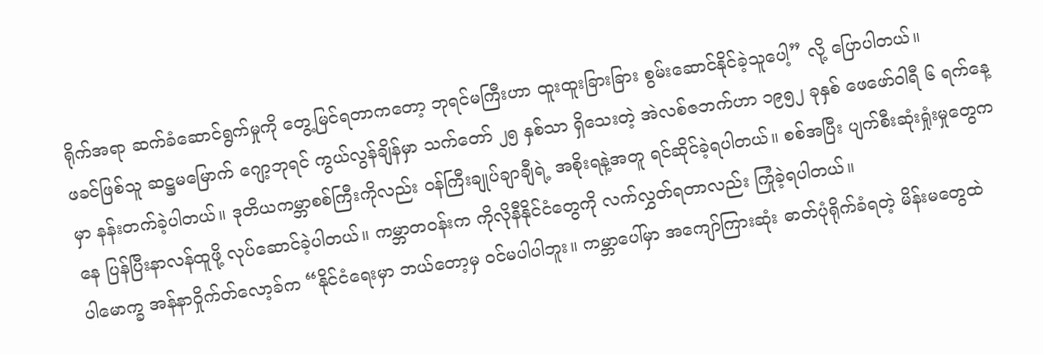ရိုက်အရာ ဆက်ခံဆောင်ရွက်မှုကို တွေ့မြင်ရတာကတော့ ဘုရင်မကြီးဟာ ထူးထူးခြားခြား စွမ်းဆောင်နိုင်ခဲ့သူပေါ့” လို့ ပြောပါတယ်။
ဖခင်ဖြစ်သူ ဆဋ္ဌမမြောက် ဂျော့ဘုရင် ကွယ်လွန်ချိန်မှာ သက်တော် ၂၅ နှစ်သာ ရှိသေးတဲ့ အဲလစ်ဇဘက်ဟာ ၁၉၅၂ ခုနှစ် ဖေဖော်ဝါရီ ၆ ရက်နေ့မှာ နန်းတက်ခဲ့ပါတယ်။ ဒုတိယကမ္ဘာစစ်ကြီးကိုလည်း ဝန်ကြီးချုပ်ချာချီရဲ့ အစိုးရနဲ့အတူ ရင်ဆိုင်ခဲ့ရပါတယ်။ စစ်အပြီး ပျက်စီးဆုံးရှုံးမှုတွေကနေ ပြန်ပြီးနာလန်ထူဖို့ လုပ်ဆောင်ခဲ့ပါတယ်။ ကမ္ဘာတဝန်းက ကိုလိုနီနိုင်ငံတွေကို လက်လွှတ်ရတာလည်း ကြုံခဲ့ရပါတယ်။
ပါမောက္ခ အန်နာဝှိုက်တ်လော့ခ်က “နိုင်ငံရေးမှာ ဘယ်တော့မှ ဝင်မပါပါဘူး။ ကမ္ဘာပေါ်မှာ အကျော်ကြားဆုံး ဓာတ်ပုံရိုက်ခံရတဲ့ မိန်းမတွေထဲ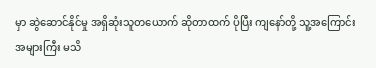မှာ ဆွဲဆောင်နိုင်မှု အရှိဆုံးသူတယောက် ဆိုတာထက် ပိုပြီး ကျနော်တို့ သူ့အကြောင်း အများကြီး မသိ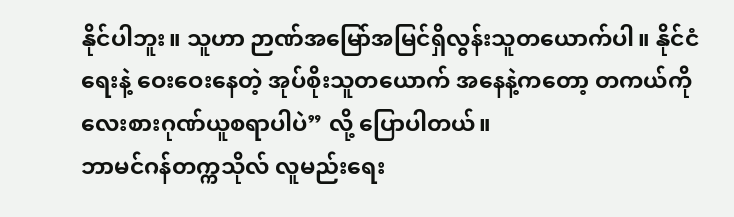နိုင်ပါဘူး။ သူဟာ ဉာဏ်အမြော်အမြင်ရှိလွန်းသူတယောက်ပါ။ နိုင်ငံရေးနဲ့ ဝေးဝေးနေတဲ့ အုပ်စိုးသူတယောက် အနေနဲ့ကတော့ တကယ်ကို လေးစားဂုဏ်ယူစရာပါပဲ” လို့ ပြောပါတယ်။
ဘာမင်ဂန်တက္ကသိုလ် လူမည်းရေး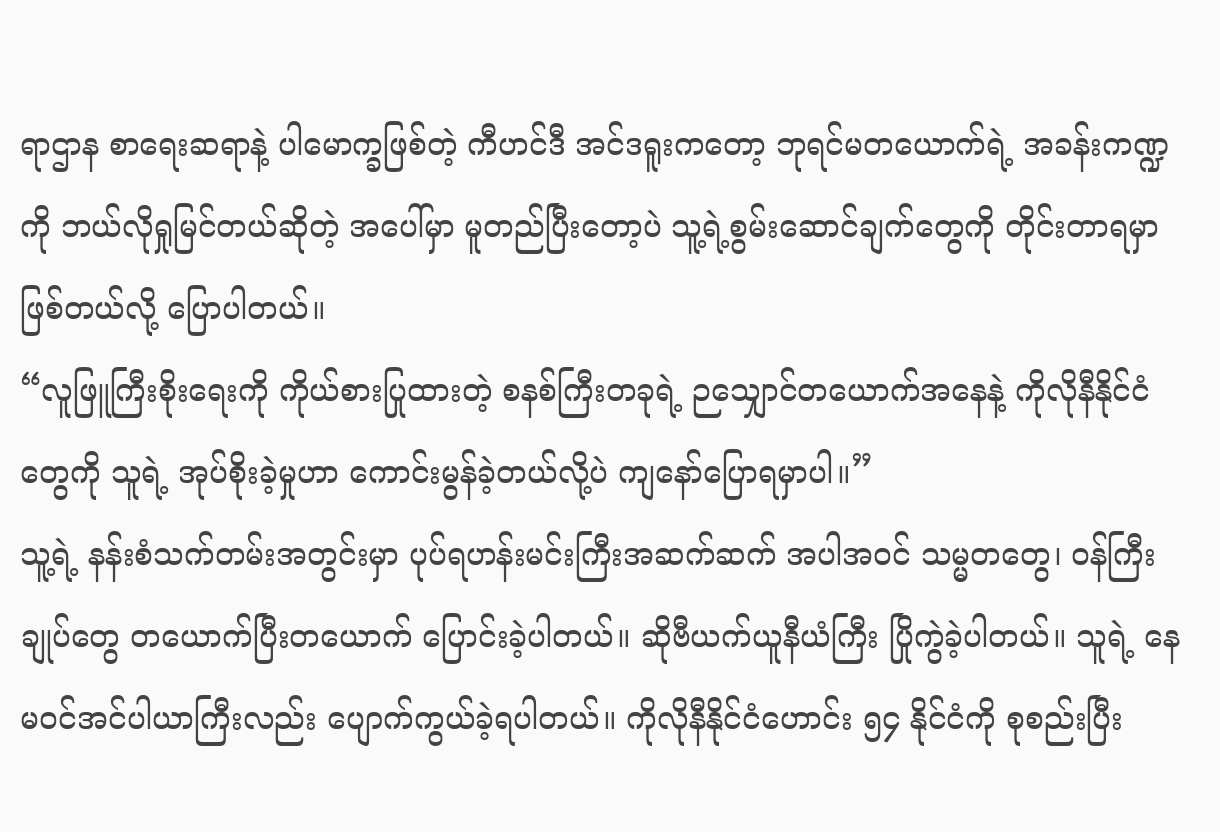ရာဌာန စာရေးဆရာနဲ့ ပါမောက္ခဖြစ်တဲ့ ကီဟင်ဒီ အင်ဒရူးကတော့ ဘုရင်မတယောက်ရဲ့ အခန်းကဏ္ဍကို ဘယ်လိုရှုမြင်တယ်ဆိုတဲ့ အပေါ်မှာ မူတည်ပြီးတော့ပဲ သူ့ရဲ့စွမ်းဆောင်ချက်တွေကို တိုင်းတာရမှာဖြစ်တယ်လို့ ပြောပါတယ်။
“လူဖြူကြီးစိုးရေးကို ကိုယ်စားပြုထားတဲ့ စနစ်ကြီးတခုရဲ့ ဉသျှောင်တယောက်အနေနဲ့ ကိုလိုနီနိုင်ငံတွေကို သူရဲ့ အုပ်စိုးခဲ့မှုဟာ ကောင်းမွန်ခဲ့တယ်လို့ပဲ ကျနော်ပြောရမှာပါ။”
သူ့ရဲ့ နန်းစံသက်တမ်းအတွင်းမှာ ပုပ်ရဟန်းမင်းကြီးအဆက်ဆက် အပါအဝင် သမ္မတတွေ၊ ဝန်ကြီးချုပ်တွေ တယောက်ပြီးတယောက် ပြောင်းခဲ့ပါတယ်။ ဆိုဗီယက်ယူနီယံကြီး ပြိုကွဲခဲ့ပါတယ်။ သူရဲ့ နေမဝင်အင်ပါယာကြီးလည်း ပျောက်ကွယ်ခဲ့ရပါတယ်။ ကိုလိုနီနိုင်ငံဟောင်း ၅၄ နိုင်ငံကို စုစည်းပြီး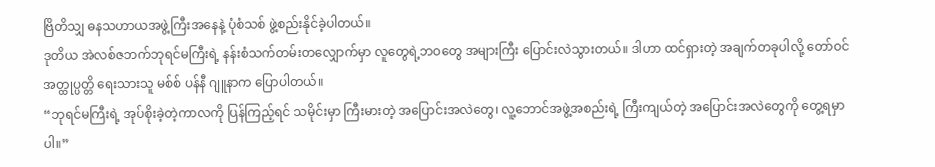ဗြိတိသျှ ဓနသဟာယအဖွဲ့ကြီးအနေနဲ့ ပုံစံသစ် ဖွဲ့စည်းနိုင်ခဲ့ပါတယ်။
ဒုတိယ အဲလစ်ဇဘက်ဘုရင်မကြီးရဲ့ နန်းစံသက်တမ်းတလျှောက်မှာ လူတွေရဲ့ဘဝတွေ အများကြီး ပြောင်းလဲသွားတယ်။ ဒါဟာ ထင်ရှားတဲ့ အချက်တခုပါလို့ တော်ဝင်အတ္ထုပ္ပတ္တိ ရေးသားသူ မစ်စ် ပန်နီ ဂျူနာက ပြောပါတယ်။
“ဘုရင်မကြီးရဲ့ အုပ်စိုးခဲ့တဲ့ကာလကို ပြန်ကြည့်ရင် သမိုင်းမှာ ကြီးမားတဲ့ အပြောင်းအလဲတွေ၊ လူ့ဘောင်အဖွဲ့အစည်းရဲ့ ကြီးကျယ်တဲ့ အပြောင်းအလဲတွေကို တွေ့ရမှာပါ။”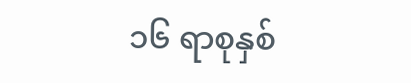၁၆ ရာစုနှစ်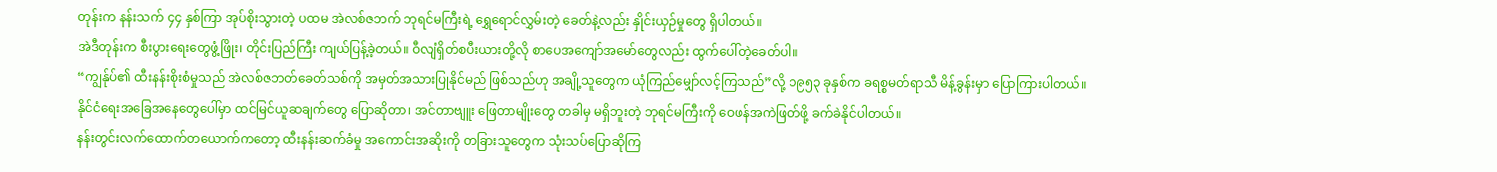တုန်းက နန်းသက် ၄၄ နှစ်ကြာ အုပ်စိုးသွားတဲ့ ပထမ အဲလစ်ဇဘက် ဘုရင်မကြီးရဲ့ ရွှေရောင်လွှမ်းတဲ့ ခေတ်နဲ့လည်း နှိုင်းယှဉ်မှုတွေ ရှိပါတယ်။
အဲဒီတုန်းက စီးပွားရေးတွေဖွံ့ဖြိုး၊ တိုင်းပြည်ကြီး ကျယ်ပြန့်ခဲ့တယ်။ ဝီလျံရှိတ်စပီးယားတို့လို စာပေအကျော်အမော်တွေလည်း ထွက်ပေါ်တဲ့ခေတ်ပါ။
“ကျွန်ုပ်၏ ထီးနန်းစိုးစံမှုသည် အဲလစ်ဇဘတ်ခေတ်သစ်ကို အမှတ်အသားပြုနိုင်မည် ဖြစ်သည်ဟု အချို့သူတွေက ယုံကြည်မျှော်လင့်ကြသည်”လို့ ၁၉၅၃ ခုနှစ်က ခရစ္စမတ်ရာသီ မိန့်ခွန်းမှာ ပြောကြားပါတယ်။
နိုင်ငံရေးအခြေအနေတွေပေါ်မှာ ထင်မြင်ယူဆချက်တွေ ပြောဆိုတာ၊ အင်တာဗျူး ဖြေတာမျိုးတွေ တခါမှ မရှိဘူးတဲ့ ဘုရင်မကြီးကို ဝေဖန်အကဲဖြတ်ဖို့ ခက်ခဲနိုင်ပါတယ်။
နန်းတွင်းလက်ထောက်တယောက်ကတော့ ထီးနန်းဆက်ခံမှု အကောင်းအဆိုးကို တခြားသူတွေက သုံးသပ်ပြောဆိုကြ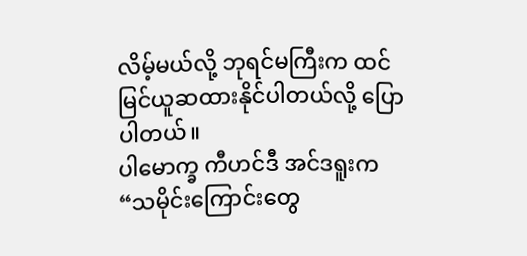လိမ့်မယ်လို့ ဘုရင်မကြီးက ထင်မြင်ယူဆထားနိုင်ပါတယ်လို့ ပြောပါတယ်။
ပါမောက္ခ ကီဟင်ဒီ အင်ဒရူးက “သမိုင်းကြောင်းတွေ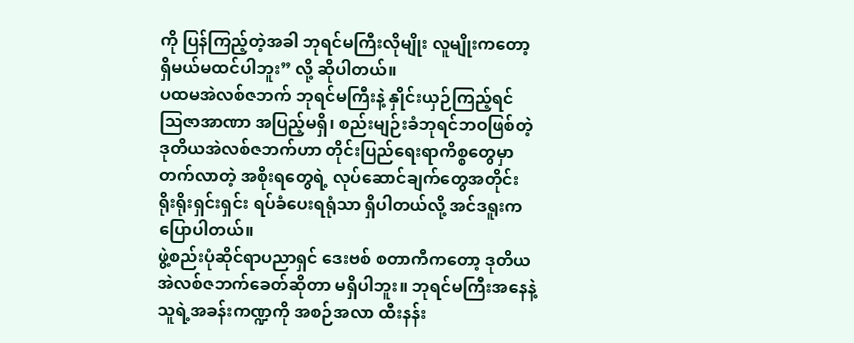ကို ပြန်ကြည့်တဲ့အခါ ဘုရင်မကြီးလိုမျိုး လူမျိုးကတော့ ရှိမယ်မထင်ပါဘူး” လို့ ဆိုပါတယ်။
ပထမအဲလစ်ဇဘက် ဘုရင်မကြီးနဲ့ နှိုင်းယှဉ်ကြည့်ရင် ဩဇာအာဏာ အပြည့်မရှိ၊ စည်းမျဉ်းခံဘုရင်ဘဝဖြစ်တဲ့ ဒုတိယအဲလစ်ဇဘက်ဟာ တိုင်းပြည်ရေးရာကိစ္စတွေမှာ တက်လာတဲ့ အစိုးရတွေရဲ့ လုပ်ဆောင်ချက်တွေအတိုင်း ရိုးရိုးရှင်းရှင်း ရပ်ခံပေးရရုံသာ ရှိပါတယ်လို့ အင်ဒရူးက ပြောပါတယ်။
ဖွဲ့စည်းပုံဆိုင်ရာပညာရှင် ဒေးဗစ် စတာကီကတော့ ဒုတိယအဲလစ်ဇဘက်ခေတ်ဆိုတာ မရှိပါဘူး။ ဘုရင်မကြီးအနေနဲ့ သူရဲ့အခန်းကဏ္ဍကို အစဉ်အလာ ထီးနန်း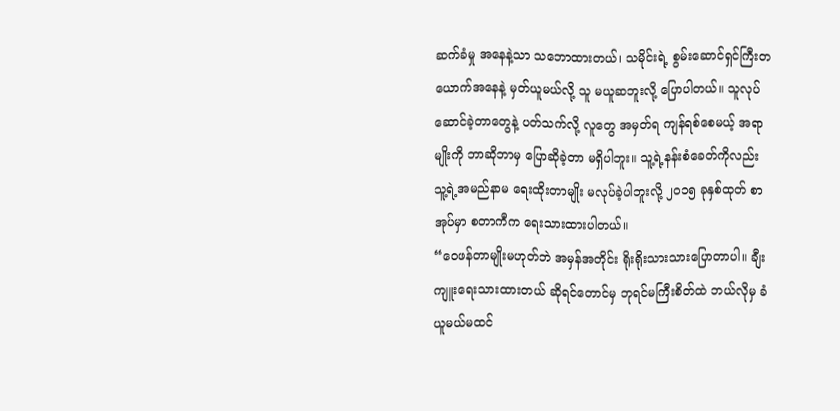ဆက်ခံမှု အနေနဲ့သာ သဘောထားတယ်၊ သမိုင်းရဲ့ စွမ်းဆောင်ရှင်ကြီးတယောက်အနေနဲ့ မှတ်ယူမယ်လို့ သူ မယူဆဘူးလို့ ပြောပါတယ်။ သူလုပ်ဆောင်ခဲ့တာတွေနဲ့ ပတ်သက်လို့ လူတွေ အမှတ်ရ ကျန်ရစ်စေမယ့် အရာမျိုးကို ဘာဆိုဘာမှ ပြောဆိုခဲ့တာ မရှိပါဘူး။ သူ့ရဲ့နန်းစံခေတ်ကိုလည်း သူ့ရဲ့အမည်နာမ ရေးထိုးတာမျိုး မလုပ်ခဲ့ပါဘူးလို့ ၂၀၁၅ ခုနှစ်ထုတ် စာအုပ်မှာ စတာကီက ရေးသားထားပါတယ်။
“ဝေဖန်တာမျိုးမဟုတ်ဘဲ အမှန်အတိုင်း ရိုးရိုးသားသားပြောတာပါ။ ချီးကျူးရေးသားထားတယ် ဆိုရင်တောင်မှ ဘုရင်မကြီးစိတ်ထဲ ဘယ်လိုမှ ခံယူမယ်မထင်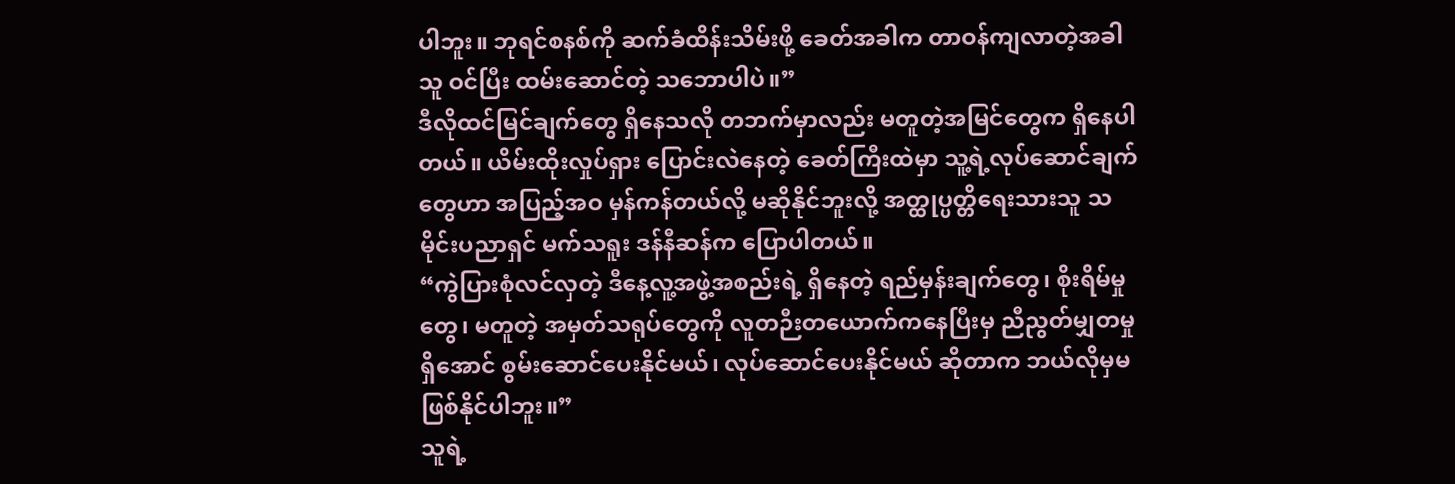ပါဘူး။ ဘုရင်စနစ်ကို ဆက်ခံထိန်းသိမ်းဖို့ ခေတ်အခါက တာဝန်ကျလာတဲ့အခါ သူ ဝင်ပြီး ထမ်းဆောင်တဲ့ သဘောပါပဲ။”
ဒီလိုထင်မြင်ချက်တွေ ရှိနေသလို တဘက်မှာလည်း မတူတဲ့အမြင်တွေက ရှိနေပါတယ်။ ယိမ်းထိုးလှုပ်ရှား ပြောင်းလဲနေတဲ့ ခေတ်ကြီးထဲမှာ သူ့ရဲ့လုပ်ဆောင်ချက်တွေဟာ အပြည့်အဝ မှန်ကန်တယ်လို့ မဆိုနိုင်ဘူးလို့ အတ္ထုပ္ပတ္တိရေးသားသူ သမိုင်းပညာရှင် မက်သရူး ဒန်နီဆန်က ပြောပါတယ်။
“ကွဲပြားစုံလင်လှတဲ့ ဒီနေ့လူ့အဖွဲ့အစည်းရဲ့ ရှိနေတဲ့ ရည်မှန်းချက်တွေ၊ စိုးရိမ်မှုတွေ၊ မတူတဲ့ အမှတ်သရုပ်တွေကို လူတဉီးတယောက်ကနေပြီးမှ ညီညွတ်မျှတမှုရှိအောင် စွမ်းဆောင်ပေးနိုင်မယ်၊ လုပ်ဆောင်ပေးနိုင်မယ် ဆိုတာက ဘယ်လိုမှမဖြစ်နိုင်ပါဘူး။”
သူရဲ့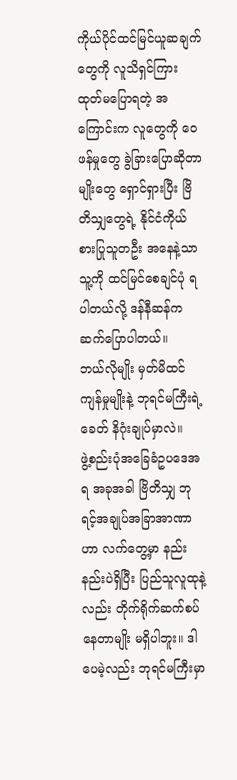ကိုယ်ပိုင်ထင်မြင်ယူဆချက်တွေကို လူသိရှင်ကြား ထုတ်မပြောရတဲ့ အကြောင်းက လူတွေကို ဝေဖန်မှုတွေ ခွဲခြားပြောဆိုတာမျိုးတွေ ရှောင်ရှားပြီး ဗြိတိသျှတွေရဲ့ နိုင်ငံကိုယ်စားပြုသူတဦး အနေနဲ့သာ သူ့ကို ထင်မြင်စေချင်ပုံ ရပါတယ်လို့ ဒန်နီဆန်က ဆက်ပြောပါတယ်။
ဘယ်လိုမျိုး မှတ်မိထင်ကျန်မှုမျိုးနဲ့ ဘုရင်မကြီးရဲ့ခေတ် နိဂုံးချုပ်မှာလဲ။
ဖွဲ့စည်းပုံအခြေခံဥပဒေအရ အခုအခါ ဗြိတိသျှ ဘုရင့်အချုပ်အခြာအာဏာဟာ လက်တွေ့မှာ နည်းနည်းပဲရှိပြီး ပြည်သူလူထုနဲ့လည်း တိုက်ရိုက်ဆက်စပ်နေတာမျိုး မရှိပါဘူး။ ဒါပေမဲ့လည်း ဘုရင်မကြီးမှာ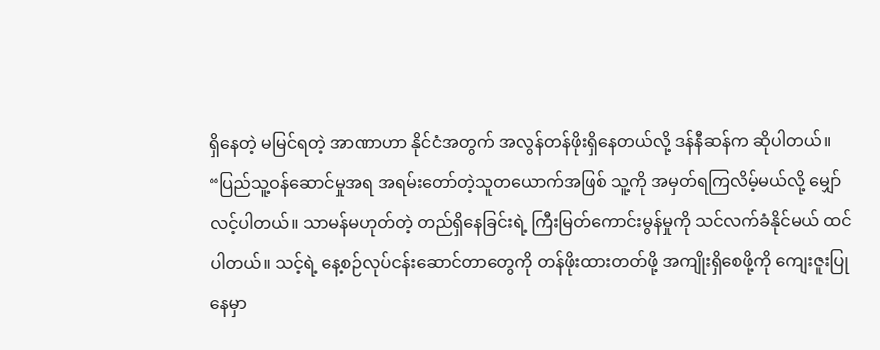ရှိနေတဲ့ မမြင်ရတဲ့ အာဏာဟာ နိုင်ငံအတွက် အလွန်တန်ဖိုးရှိနေတယ်လို့ ဒန်နီဆန်က ဆိုပါတယ်။
“ပြည်သူ့ဝန်ဆောင်မှုအရ အရမ်းတော်တဲ့သူတယောက်အဖြစ် သူ့ကို အမှတ်ရကြလိမ့်မယ်လို့ မျှော်လင့်ပါတယ်။ သာမန်မဟုတ်တဲ့ တည်ရှိနေခြင်းရဲ့ ကြီးမြတ်ကောင်းမွန်မှုကို သင်လက်ခံနိုင်မယ် ထင်ပါတယ်။ သင့်ရဲ့ နေ့စဉ်လုပ်ငန်းဆောင်တာတွေကို တန်ဖိုးထားတတ်ဖို့ အကျိုးရှိစေဖို့ကို ကျေးဇူးပြုနေမှာ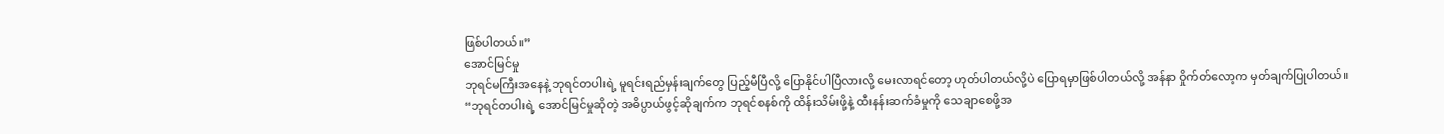ဖြစ်ပါတယ်။”
အောင်မြင်မှု
ဘုရင်မကြီးအနေနဲ့ ဘုရင်တပါးရဲ့ မူရင်းရည်မှန်းချက်တွေ ပြည့်မီပြီလို့ ပြောနိုင်ပါပြီလားလို့ မေးလာရင်တော့ ဟုတ်ပါတယ်လို့ပဲ ပြောရမှာဖြစ်ပါတယ်လို့ အန်နာ ဝှိုက်တ်လော့က မှတ်ချက်ပြုပါတယ်။
“ဘုရင်တပါးရဲ့ အောင်မြင်မှုဆိုတဲ့ အဓိပ္ပာယ်ဖွင့်ဆိုချက်က ဘုရင်စနစ်ကို ထိန်းသိမ်းဖို့နဲ့ ထီးနန်းဆက်ခံမှုကို သေချာစေဖို့အ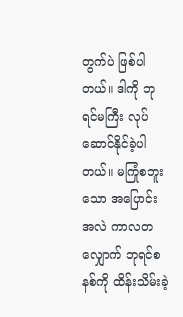တွက်ပဲ ဖြစ်ပါတယ်။ ဒါကို ဘုရင်မကြီး လုပ်ဆောင်နိုင်ခဲ့ပါတယ်။ မကြုံစဘူးသော အပြောင်းအလဲ ကာလတလျှောက် ဘုရင်စနစ်ကို ထိန်းသိမ်းခဲ့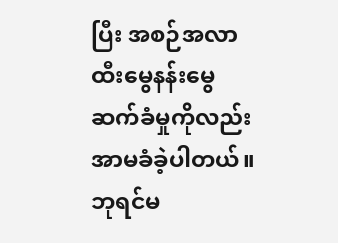ပြီး အစဉ်အလာ ထီးမွေနန်းမွေ ဆက်ခံမှုကိုလည်း အာမခံခဲ့ပါတယ်။ ဘုရင်မ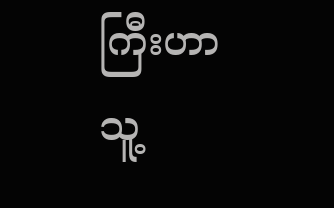ကြီးဟာ သူ့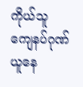ကိုယ်သူ ကျေနပ်ဂုဏ်ယူနေ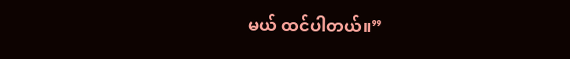မယ် ထင်ပါတယ်။”